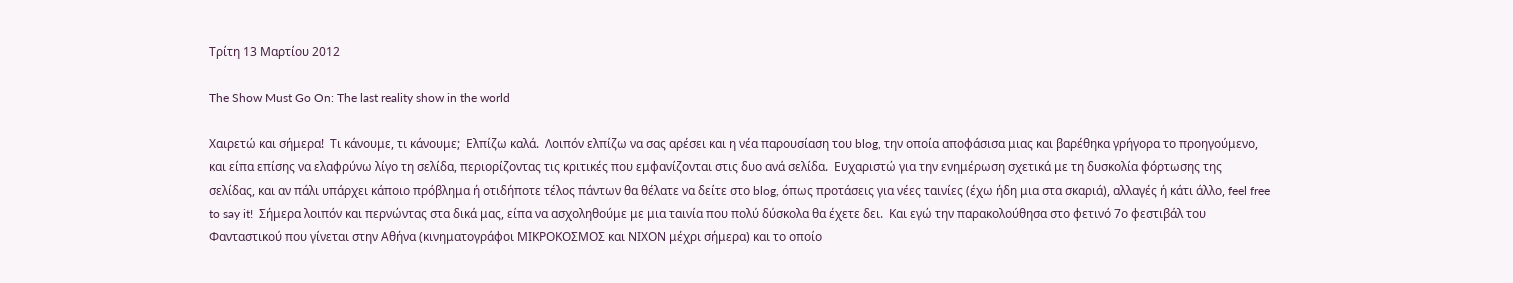Τρίτη 13 Μαρτίου 2012

The Show Must Go On: The last reality show in the world

Χαιρετώ και σήμερα!  Τι κάνουμε, τι κάνουμε;  Ελπίζω καλά.  Λοιπόν ελπίζω να σας αρέσει και η νέα παρουσίαση του blog, την οποία αποφάσισα μιας και βαρέθηκα γρήγορα το προηγούμενο, και είπα επίσης να ελαφρύνω λίγο τη σελίδα, περιορίζοντας τις κριτικές που εμφανίζονται στις δυο ανά σελίδα.  Ευχαριστώ για την ενημέρωση σχετικά με τη δυσκολία φόρτωσης της σελίδας, και αν πάλι υπάρχει κάποιο πρόβλημα ή οτιδήποτε τέλος πάντων θα θέλατε να δείτε στο blog, όπως προτάσεις για νέες ταινίες (έχω ήδη μια στα σκαριά), αλλαγές ή κάτι άλλο, feel free to say it!  Σήμερα λοιπόν και περνώντας στα δικά μας, είπα να ασχοληθούμε με μια ταινία που πολύ δύσκολα θα έχετε δει.  Και εγώ την παρακολούθησα στο φετινό 7ο φεστιβάλ του Φανταστικού που γίνεται στην Αθήνα (κινηματογράφοι MΙΚΡΟΚΟΣΜΟΣ και ΝΙΧΟΝ μέχρι σήμερα) και το οποίο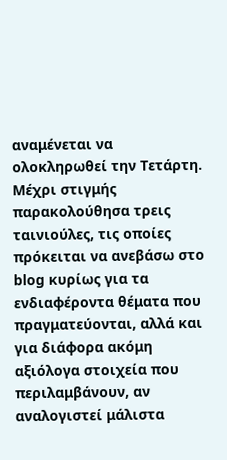αναμένεται να ολοκληρωθεί την Τετάρτη.  Μέχρι στιγμής παρακολούθησα τρεις ταινιούλες, τις οποίες πρόκειται να ανεβάσω στο blog κυρίως για τα ενδιαφέροντα θέματα που πραγματεύονται, αλλά και για διάφορα ακόμη αξιόλογα στοιχεία που περιλαμβάνουν, αν αναλογιστεί μάλιστα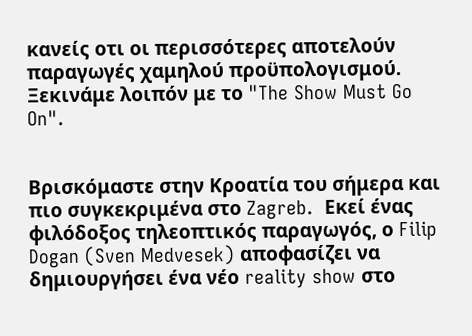κανείς οτι οι περισσότερες αποτελούν παραγωγές χαμηλού προϋπολογισμού.  Ξεκινάμε λοιπόν με το "The Show Must Go On".


Βρισκόμαστε στην Κροατία του σήμερα και πιο συγκεκριμένα στο Zagreb.  Εκεί ένας φιλόδοξος τηλεοπτικός παραγωγός, ο Filip Dogan (Sven Medvesek) αποφασίζει να δημιουργήσει ένα νέο reality show στο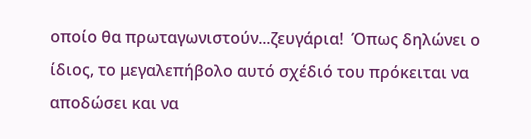οποίο θα πρωταγωνιστούν...ζευγάρια!  Όπως δηλώνει ο ίδιος, το μεγαλεπήβολο αυτό σχέδιό του πρόκειται να αποδώσει και να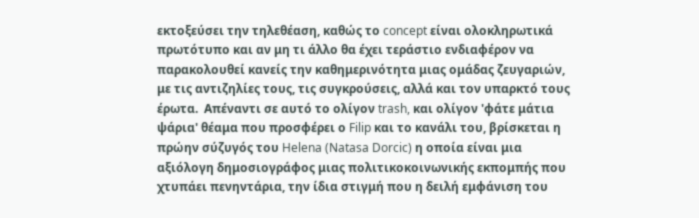εκτοξεύσει την τηλεθέαση, καθώς το concept είναι ολοκληρωτικά πρωτότυπο και αν μη τι άλλο θα έχει τεράστιο ενδιαφέρον να παρακολουθεί κανείς την καθημερινότητα μιας ομάδας ζευγαριών, με τις αντιζηλίες τους, τις συγκρούσεις, αλλά και τον υπαρκτό τους έρωτα.  Απέναντι σε αυτό το ολίγον trash, και ολίγον 'φάτε μάτια ψάρια' θέαμα που προσφέρει ο Filip και το κανάλι του, βρίσκεται η πρώην σύζυγός του Helena (Natasa Dorcic) η οποία είναι μια αξιόλογη δημοσιογράφος μιας πολιτικοκοινωνικής εκπομπής που χτυπάει πενηντάρια, την ίδια στιγμή που η δειλή εμφάνιση του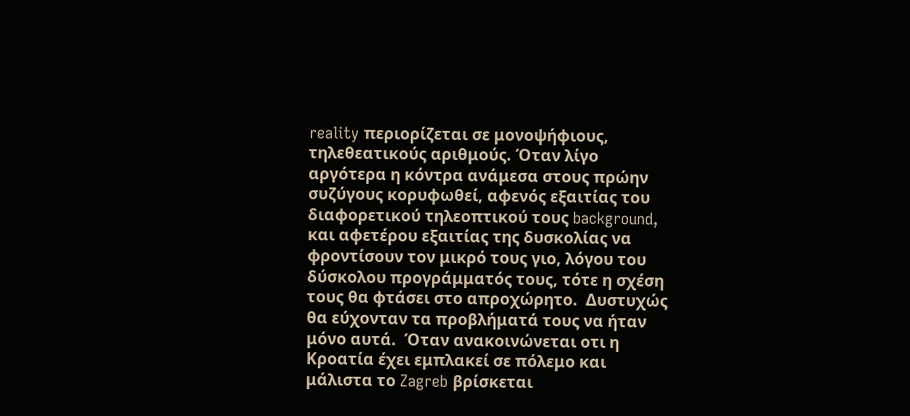reality περιορίζεται σε μονοψήφιους, τηλεθεατικούς αριθμούς. Όταν λίγο αργότερα η κόντρα ανάμεσα στους πρώην συζύγους κορυφωθεί, αφενός εξαιτίας του διαφορετικού τηλεοπτικού τους background, και αφετέρου εξαιτίας της δυσκολίας να φροντίσουν τον μικρό τους γιο, λόγου του δύσκολου προγράμματός τους, τότε η σχέση τους θα φτάσει στο απροχώρητο.  Δυστυχώς θα εύχονταν τα προβλήματά τους να ήταν μόνο αυτά.  Όταν ανακοινώνεται οτι η Κροατία έχει εμπλακεί σε πόλεμο και μάλιστα το Zagreb βρίσκεται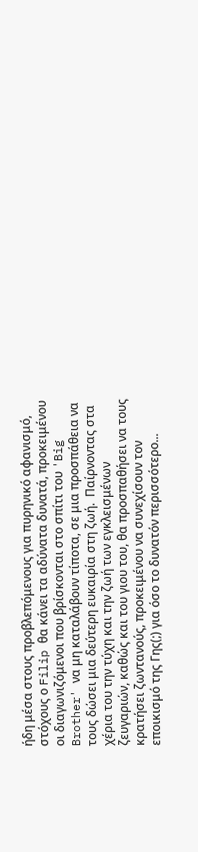ήδη μέσα στους προβλεπόμενους για πυρηνικό αφανισμό, στόχους ο Filip θα κάνει τα αδύνατα δυνατά, προκειμένου οι διαγωνιζόμενοι που βρίσκονται στο σπίτι του 'Big Brother' να μη καταλάβουν τίποτα, σε μια προσπάθεια να τους δώσει μια δεύτερη ευκαιρία στη ζωή.  Παίρνοντας στα χέρια του την τύχη και την ζωή των εγκλεισμένων ζευγαριών, καθώς και του γιου του, θα προσπαθήσει να τους κρατήσει ζωντανούς, προκειμένου να συνεχίσουν τον εποικισμό της Γης(;) για όσο το δυνατόν περισσότερο...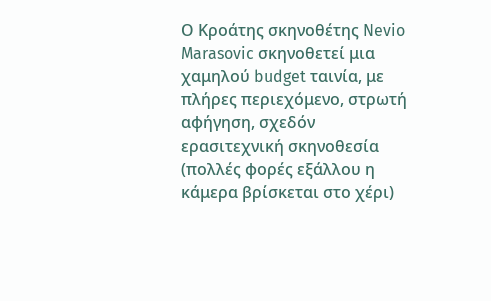Ο Κροάτης σκηνοθέτης Nevio Marasovic σκηνοθετεί μια χαμηλού budget ταινία, με πλήρες περιεχόμενο, στρωτή αφήγηση, σχεδόν ερασιτεχνική σκηνοθεσία (πολλές φορές εξάλλου η κάμερα βρίσκεται στο χέρι)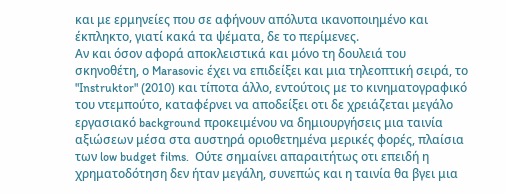και με ερμηνείες που σε αφήνουν απόλυτα ικανοποιημένο και έκπληκτο, γιατί κακά τα ψέματα, δε το περίμενες.
Αν και όσον αφορά αποκλειστικά και μόνο τη δουλειά του σκηνοθέτη, ο Marasovic έχει να επιδείξει και μια τηλεοπτική σειρά, το "Instruktor" (2010) και τίποτα άλλο, εντούτοις με το κινηματογραφικό του ντεμπούτο, καταφέρνει να αποδείξει οτι δε χρειάζεται μεγάλο εργασιακό background προκειμένου να δημιουργήσεις μια ταινία αξιώσεων μέσα στα αυστηρά οριοθετημένα μερικές φορές, πλαίσια των low budget films.  Ούτε σημαίνει απαραιτήτως οτι επειδή η χρηματοδότηση δεν ήταν μεγάλη, συνεπώς και η ταινία θα βγει μια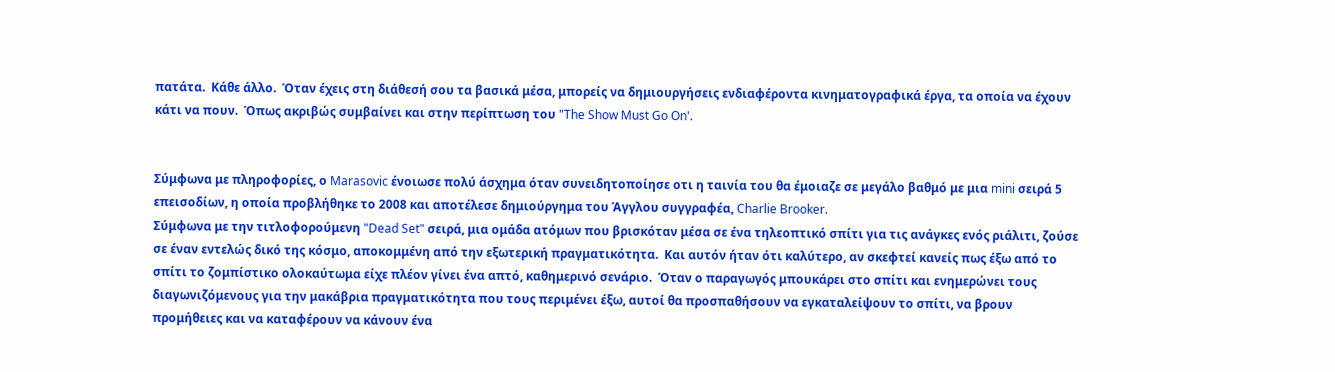πατάτα.  Κάθε άλλο.  Όταν έχεις στη διάθεσή σου τα βασικά μέσα, μπορείς να δημιουργήσεις ενδιαφέροντα κινηματογραφικά έργα, τα οποία να έχουν κάτι να πουν.  Όπως ακριβώς συμβαίνει και στην περίπτωση του "The Show Must Go On'.


Σύμφωνα με πληροφορίες, ο Marasovic ένοιωσε πολύ άσχημα όταν συνειδητοποίησε οτι η ταινία του θα έμοιαζε σε μεγάλο βαθμό με μια mini σειρά 5 επεισοδίων, η οποία προβλήθηκε το 2008 και αποτέλεσε δημιούργημα του Άγγλου συγγραφέα, Charlie Brooker.
Σύμφωνα με την τιτλοφορούμενη "Dead Set" σειρά, μια ομάδα ατόμων που βρισκόταν μέσα σε ένα τηλεοπτικό σπίτι για τις ανάγκες ενός ριάλιτι, ζούσε σε έναν εντελώς δικό της κόσμο, αποκομμένη από την εξωτερική πραγματικότητα.  Και αυτόν ήταν ότι καλύτερο, αν σκεφτεί κανείς πως έξω από το σπίτι το ζομπίστικο ολοκαύτωμα είχε πλέον γίνει ένα απτό, καθημερινό σενάριο.  Όταν ο παραγωγός μπουκάρει στο σπίτι και ενημερώνει τους διαγωνιζόμενους για την μακάβρια πραγματικότητα που τους περιμένει έξω, αυτοί θα προσπαθήσουν να εγκαταλείψουν το σπίτι, να βρουν προμήθειες και να καταφέρουν να κάνουν ένα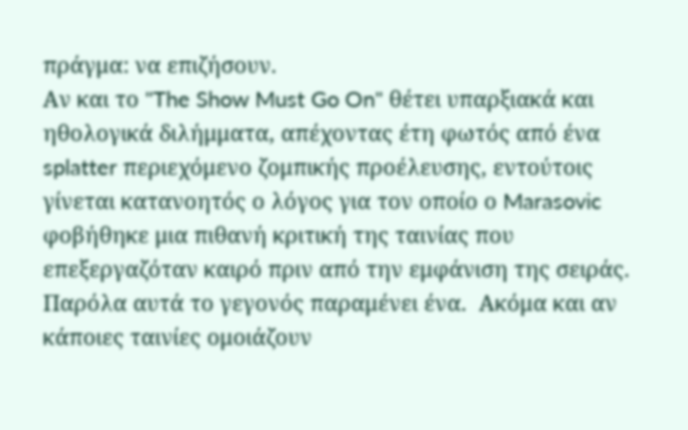πράγμα: να επιζήσουν.
Αν και το "The Show Must Go On" θέτει υπαρξιακά και ηθολογικά διλήμματα, απέχοντας έτη φωτός από ένα splatter περιεχόμενο ζομπικής προέλευσης, εντούτοις γίνεται κατανοητός ο λόγος για τον οποίο ο Marasovic φοβήθηκε μια πιθανή κριτική της ταινίας που επεξεργαζόταν καιρό πριν από την εμφάνιση της σειράς.  Παρόλα αυτά το γεγονός παραμένει ένα.  Ακόμα και αν κάποιες ταινίες ομοιάζουν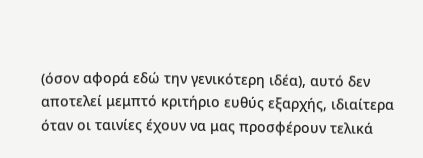(όσον αφορά εδώ την γενικότερη ιδέα), αυτό δεν αποτελεί μεμπτό κριτήριο ευθύς εξαρχής, ιδιαίτερα όταν οι ταινίες έχουν να μας προσφέρουν τελικά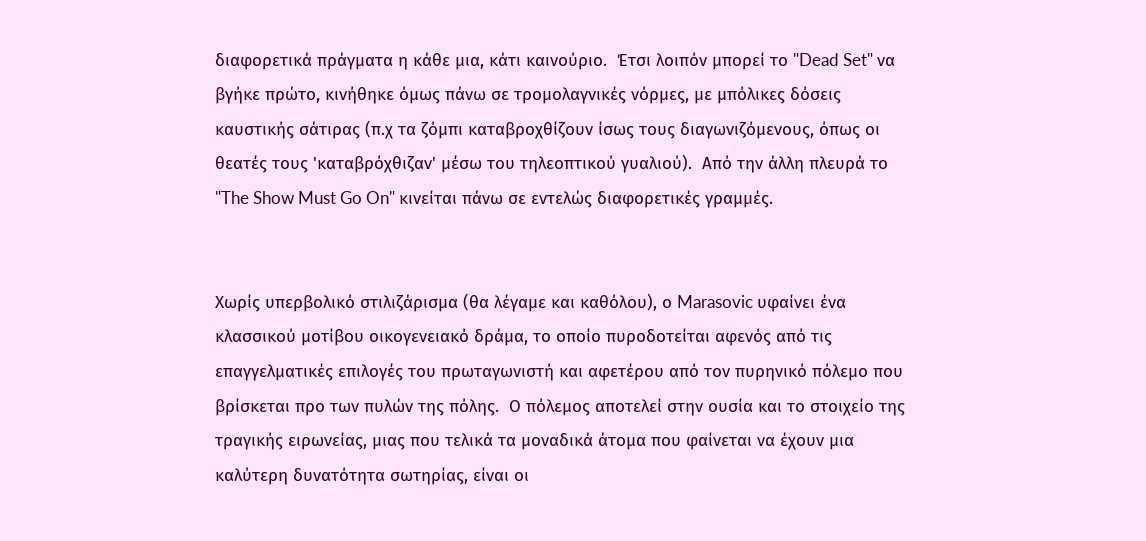διαφορετικά πράγματα η κάθε μια, κάτι καινούριο.  Έτσι λοιπόν μπορεί το "Dead Set" να βγήκε πρώτο, κινήθηκε όμως πάνω σε τρομολαγνικές νόρμες, με μπόλικες δόσεις καυστικής σάτιρας (π.χ τα ζόμπι καταβροχθίζουν ίσως τους διαγωνιζόμενους, όπως οι θεατές τους 'καταβρόχθιζαν' μέσω του τηλεοπτικού γυαλιού).  Από την άλλη πλευρά το "The Show Must Go On" κινείται πάνω σε εντελώς διαφορετικές γραμμές.


Χωρίς υπερβολικό στιλιζάρισμα (θα λέγαμε και καθόλου), ο Marasovic υφαίνει ένα κλασσικού μοτίβου οικογενειακό δράμα, το οποίο πυροδοτείται αφενός από τις επαγγελματικές επιλογές του πρωταγωνιστή και αφετέρου από τον πυρηνικό πόλεμο που βρίσκεται προ των πυλών της πόλης.  Ο πόλεμος αποτελεί στην ουσία και το στοιχείο της τραγικής ειρωνείας, μιας που τελικά τα μοναδικά άτομα που φαίνεται να έχουν μια καλύτερη δυνατότητα σωτηρίας, είναι οι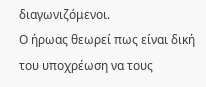διαγωνιζόμενοι.
Ο ήρωας θεωρεί πως είναι δική του υποχρέωση να τους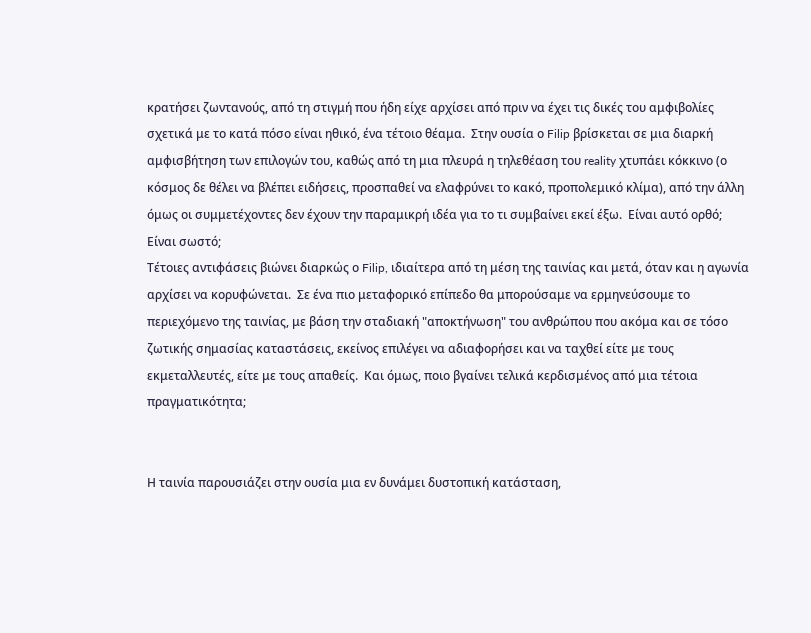κρατήσει ζωντανούς, από τη στιγμή που ήδη είχε αρχίσει από πριν να έχει τις δικές του αμφιβολίες σχετικά με το κατά πόσο είναι ηθικό, ένα τέτοιο θέαμα.  Στην ουσία ο Filip βρίσκεται σε μια διαρκή αμφισβήτηση των επιλογών του, καθώς από τη μια πλευρά η τηλεθέαση του reality χτυπάει κόκκινο (ο κόσμος δε θέλει να βλέπει ειδήσεις, προσπαθεί να ελαφρύνει το κακό, προπολεμικό κλίμα), από την άλλη όμως οι συμμετέχοντες δεν έχουν την παραμικρή ιδέα για το τι συμβαίνει εκεί έξω.  Είναι αυτό ορθό;  Είναι σωστό;
Τέτοιες αντιφάσεις βιώνει διαρκώς ο Filip, ιδιαίτερα από τη μέση της ταινίας και μετά, όταν και η αγωνία αρχίσει να κορυφώνεται.  Σε ένα πιο μεταφορικό επίπεδο θα μπορούσαμε να ερμηνεύσουμε το περιεχόμενο της ταινίας, με βάση την σταδιακή "αποκτήνωση" του ανθρώπου που ακόμα και σε τόσο ζωτικής σημασίας καταστάσεις, εκείνος επιλέγει να αδιαφορήσει και να ταχθεί είτε με τους εκμεταλλευτές, είτε με τους απαθείς.  Και όμως, ποιο βγαίνει τελικά κερδισμένος από μια τέτοια πραγματικότητα;


Η ταινία παρουσιάζει στην ουσία μια εν δυνάμει δυστοπική κατάσταση,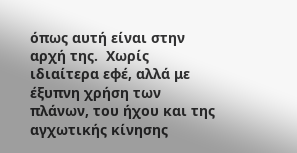όπως αυτή είναι στην αρχή της.  Χωρίς ιδιαίτερα εφέ, αλλά με έξυπνη χρήση των πλάνων, του ήχου και της αγχωτικής κίνησης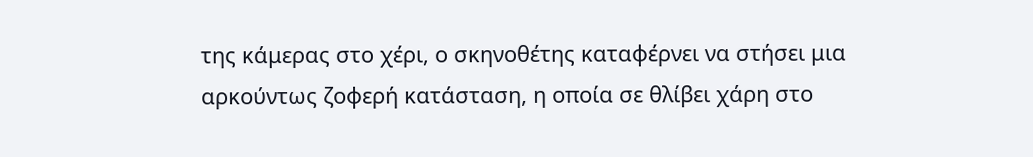της κάμερας στο χέρι, ο σκηνοθέτης καταφέρνει να στήσει μια αρκούντως ζοφερή κατάσταση, η οποία σε θλίβει χάρη στο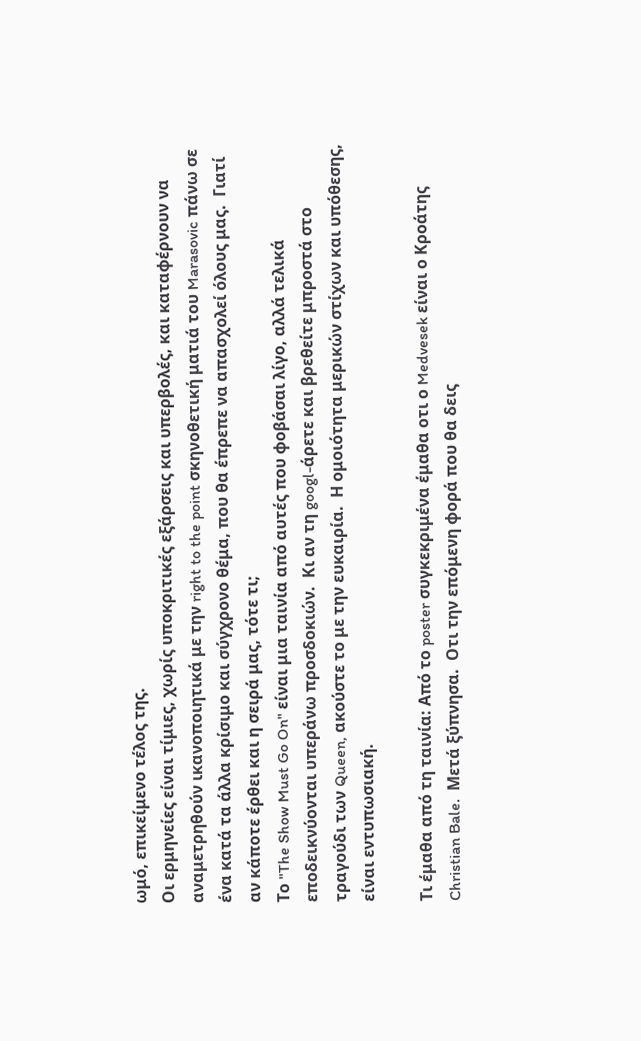ωμό, επικείμενο τέλος της.
Οι ερμηνείες είναι τίμιες, χωρίς υποκριτικές εξάρσεις και υπερβολές, και καταφέρνουν να αναμετρηθούν ικανοποιητικά με την right to the point σκηνοθετική ματιά του Marasovic πάνω σε ένα κατά τα άλλα κρίσιμο και σύγχρονο θέμα, που θα έπρεπε να απασχολεί όλους μας.  Γιατί αν κάποτε έρθει και η σειρά μας, τότε τι;
Το "The Show Must Go On" είναι μια ταινία από αυτές που φοβάσαι λίγο, αλλά τελικά εποδεικνύονται υπεράνω προσδοκιών.  Κι αν τη googl-άρετε και βρεθείτε μπροστά στο τραγούδι των Queen, ακούστε το με την ευκαιρία.  Η ομοιότητα μερικών στίχων και υπόθεσης, είναι εντυπωσιακή.

Τι έμαθα από τη ταινία: Από το poster συγκεκριμένα έμαθα οτι ο Medvesek είναι ο Κροάτης Christian Bale.  Μετά ξύπνησα.  Οτι την επόμενη φορά που θα δεις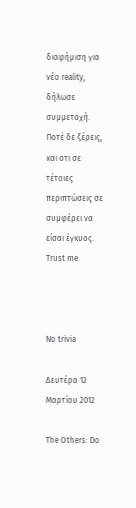διαφήμιση για νέο reality, δήλωσε συμμετοχή.  Ποτέ δε ξέρεις, και οτι σε τέτοιες περιπτώσεις σε συμφέρει να είσαι έγκυος.  Trust me.



No trivia

Δευτέρα 12 Μαρτίου 2012

The Others: Do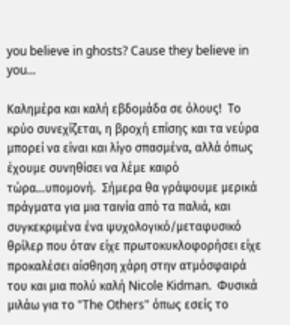you believe in ghosts? Cause they believe in you...

Καλημέρα και καλή εβδομάδα σε όλους!  Το κρύο συνεχίζεται, η βροχή επίσης και τα νεύρα μπορεί να είναι και λίγο σπασμένα, αλλά όπως έχουμε συνηθίσει να λέμε καιρό τώρα...υπομονή.  Σήμερα θα γράψουμε μερικά πράγματα για μια ταινία από τα παλιά, και συγκεκριμένα ένα ψυχολογικό/μεταφυσικό θρίλερ που όταν είχε πρωτοκυκλοφορήσει είχε προκαλέσει αίσθηση χάρη στην ατμόσφαιρά του και μια πολύ καλή Nicole Kidman.  Φυσικά μιλάω για το "The Others" όπως εσείς το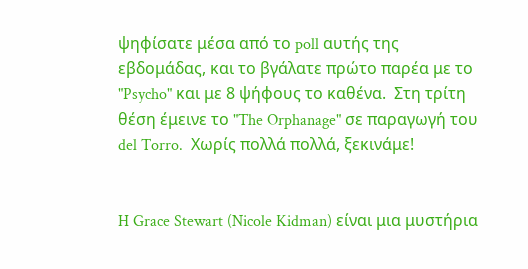ψηφίσατε μέσα από το poll αυτής της εβδομάδας, και το βγάλατε πρώτο παρέα με το "Psycho" και με 8 ψήφους το καθένα.  Στη τρίτη θέση έμεινε το "The Orphanage" σε παραγωγή του del Torro.  Χωρίς πολλά πολλά, ξεκινάμε!


H Grace Stewart (Nicole Kidman) είναι μια μυστήρια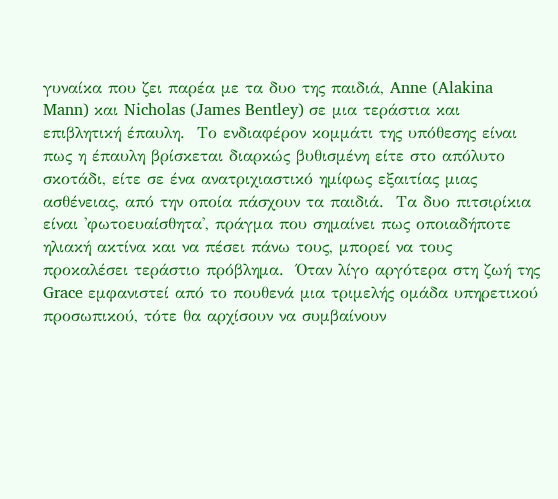γυναίκα που ζει παρέα με τα δυο της παιδιά, Anne (Alakina Mann) και Nicholas (James Bentley) σε μια τεράστια και επιβλητική έπαυλη.  Το ενδιαφέρον κομμάτι της υπόθεσης είναι πως η έπαυλη βρίσκεται διαρκώς βυθισμένη είτε στο απόλυτο σκοτάδι, είτε σε ένα ανατριχιαστικό ημίφως εξαιτίας μιας ασθένειας, από την οποία πάσχουν τα παιδιά.  Τα δυο πιτσιρίκια είναι 'φωτοευαίσθητα', πράγμα που σημαίνει πως οποιαδήποτε ηλιακή ακτίνα και να πέσει πάνω τους, μπορεί να τους προκαλέσει τεράστιο πρόβλημα.  Όταν λίγο αργότερα στη ζωή της Grace εμφανιστεί από το πουθενά μια τριμελής ομάδα υπηρετικού προσωπικού, τότε θα αρχίσουν να συμβαίνουν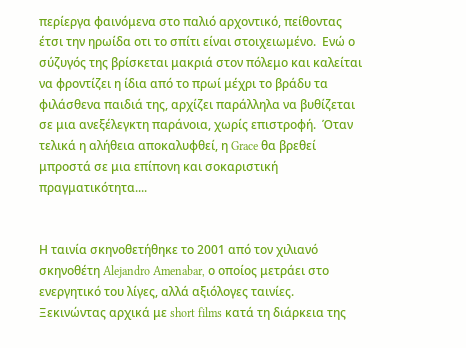περίεργα φαινόμενα στο παλιό αρχοντικό, πείθοντας έτσι την ηρωίδα οτι το σπίτι είναι στοιχειωμένο.  Ενώ ο σύζυγός της βρίσκεται μακριά στον πόλεμο και καλείται να φροντίζει η ίδια από το πρωί μέχρι το βράδυ τα φιλάσθενα παιδιά της, αρχίζει παράλληλα να βυθίζεται σε μια ανεξέλεγκτη παράνοια, χωρίς επιστροφή.  Όταν τελικά η αλήθεια αποκαλυφθεί, η Grace θα βρεθεί μπροστά σε μια επίπονη και σοκαριστική πραγματικότητα....


Η ταινία σκηνοθετήθηκε το 2001 από τον χιλιανό σκηνοθέτη Alejandro Amenabar, ο οποίος μετράει στο ενεργητικό του λίγες, αλλά αξιόλογες ταινίες.
Ξεκινώντας αρχικά με short films κατά τη διάρκεια της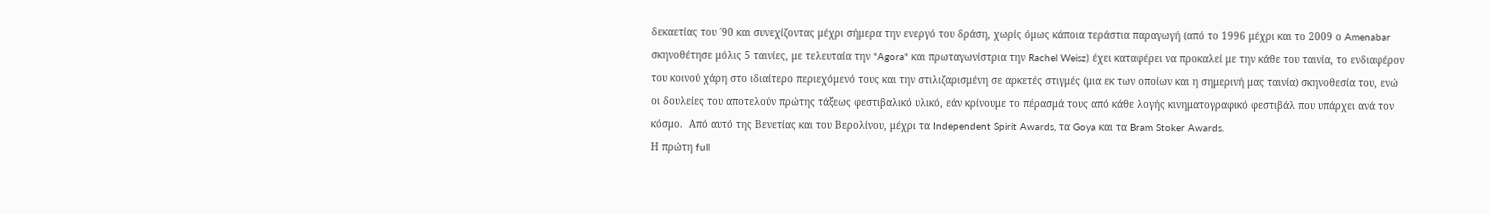δεκαετίας του ΄90 και συνεχίζοντας μέχρι σήμερα την ενεργό του δράση, χωρίς όμως κάποια τεράστια παραγωγή (από το 1996 μέχρι και το 2009 ο Amenabar σκηνοθέτησε μόλις 5 ταινίες, με τελευταία την "Agora" και πρωταγωνίστρια την Rachel Weisz) έχει καταφέρει να προκαλεί με την κάθε του ταινία, το ενδιαφέρον του κοινού χάρη στο ιδιαίτερο περιεχόμενό τους και την στιλιζαρισμένη σε αρκετές στιγμές (μια εκ των οποίων και η σημερινή μας ταινία) σκηνοθεσία του, ενώ οι δουλείες του αποτελούν πρώτης τάξεως φεστιβαλικό υλικό, εάν κρίνουμε το πέρασμά τους από κάθε λογής κινηματογραφικό φεστιβάλ που υπάρχει ανά τον κόσμο.  Από αυτό της Βενετίας και του Βερολίνου, μέχρι τα Independent Spirit Awards, τα Goya και τα Bram Stoker Awards.
Η πρώτη full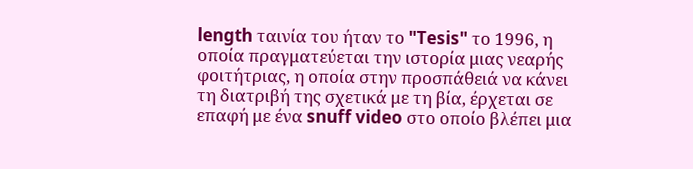length ταινία του ήταν το "Tesis" το 1996, η οποία πραγματεύεται την ιστορία μιας νεαρής φοιτήτριας, η οποία στην προσπάθειά να κάνει τη διατριβή της σχετικά με τη βία, έρχεται σε επαφή με ένα snuff video στο οποίο βλέπει μια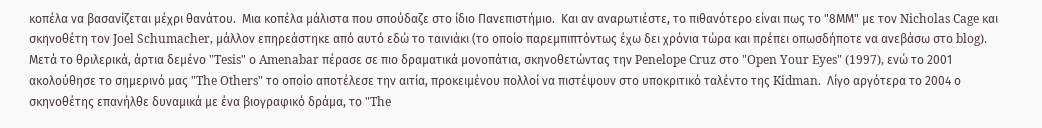κοπέλα να βασανίζεται μέχρι θανάτου.  Μια κοπέλα μάλιστα που σπούδαζε στο ίδιο Πανεπιστήμιο.  Και αν αναρωτιέστε, το πιθανότερο είναι πως το "8ΜΜ" με τον Nicholas Cage και σκηνοθέτη τον Joel Schumacher, μάλλον επηρεάστηκε από αυτό εδώ το ταινιάκι (το οποίο παρεμπιπτόντως έχω δει χρόνια τώρα και πρέπει οπωσδήποτε να ανεβάσω στο blog).
Μετά το θριλερικά, άρτια δεμένο "Tesis" ο Amenabar πέρασε σε πιο δραματικά μονοπάτια, σκηνοθετώντας την Penelope Cruz στο "Open Your Eyes" (1997), ενώ το 2001 ακολούθησε το σημερινό μας "The Others" το οποίο αποτέλεσε την αιτία, προκειμένου πολλοί να πιστέψουν στο υποκριτικό ταλέντο της Kidman.  Λίγο αργότερα το 2004 ο σκηνοθέτης επανήλθε δυναμικά με ένα βιογραφικό δράμα, το "The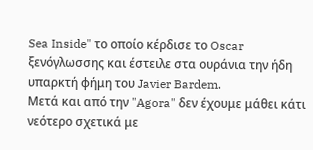Sea Inside" το οποίο κέρδισε το Oscar ξενόγλωσσης και έστειλε στα ουράνια την ήδη υπαρκτή φήμη του Javier Bardem.
Μετά και από την "Agora" δεν έχουμε μάθει κάτι νεότερο σχετικά με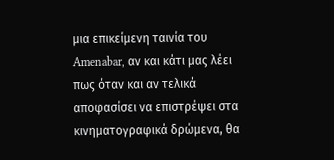μια επικείμενη ταινία του Amenabar, αν και κάτι μας λέει πως όταν και αν τελικά αποφασίσει να επιστρέψει στα κινηματογραφικά δρώμενα, θα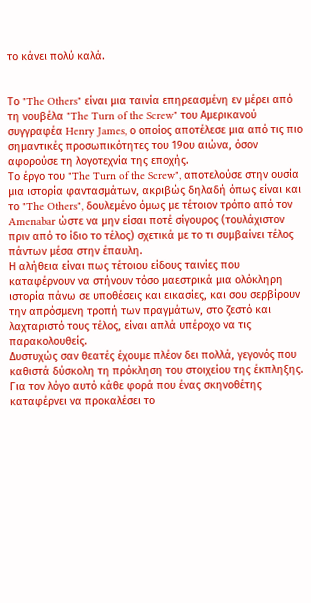το κάνει πολύ καλά.


Το "The Others" είναι μια ταινία επηρεασμένη εν μέρει από τη νουβέλα "The Turn of the Screw" του Αμερικανού συγγραφέα Henry James, ο οποίος αποτέλεσε μια από τις πιο σημαντικές προσωπικότητες του 19ου αιώνα, όσον αφορούσε τη λογοτεχνία της εποχής.
Το έργο του "The Turn of the Screw", αποτελούσε στην ουσία μια ιστορία φαντασμάτων, ακριβώς δηλαδή όπως είναι και το "The Others", δουλεμένο όμως με τέτοιον τρόπο από τον Amenabar ώστε να μην είσαι ποτέ σίγουρος (τουλάχιστον πριν από το ίδιο το τέλος) σχετικά με το τι συμβαίνει τέλος πάντων μέσα στην έπαυλη.
Η αλήθεια είναι πως τέτοιου είδους ταινίες που καταφέρνουν να στήνουν τόσο μαεστρικά μια ολόκληρη ιστορία πάνω σε υποθέσεις και εικασίες, και σου σερβίρουν την απρόσμενη τροπή των πραγμάτων, στο ζεστό και λαχταριστό τους τέλος, είναι απλά υπέροχο να τις παρακολουθείς.
Δυστυχώς σαν θεατές έχουμε πλέον δει πολλά, γεγονός που καθιστά δύσκολη τη πρόκληση του στοιχείου της έκπληξης.  Για τον λόγο αυτό κάθε φορά που ένας σκηνοθέτης καταφέρνει να προκαλέσει το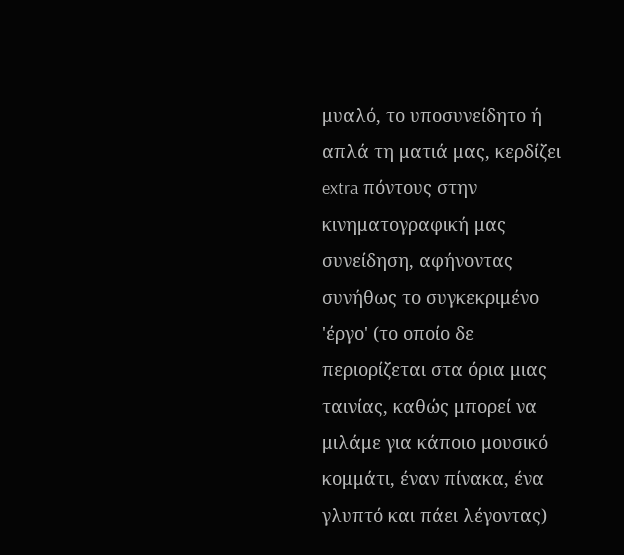μυαλό, το υποσυνείδητο ή απλά τη ματιά μας, κερδίζει extra πόντους στην κινηματογραφική μας συνείδηση, αφήνοντας συνήθως το συγκεκριμένο 'έργο' (το οποίο δε περιορίζεται στα όρια μιας ταινίας, καθώς μπορεί να μιλάμε για κάποιο μουσικό κομμάτι, έναν πίνακα, ένα γλυπτό και πάει λέγοντας)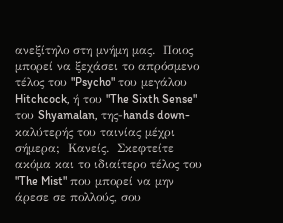ανεξίτηλο στη μνήμη μας.  Ποιος μπορεί να ξεχάσει το απρόσμενο τέλος του "Psycho" του μεγάλου Hitchcock, ή του "The Sixth Sense" του Shyamalan, της-hands down-καλύτερής του ταινίας μέχρι σήμερα;  Κανείς.  Σκεφτείτε ακόμα και το ιδιαίτερο τέλος του "The Mist" που μπορεί να μην άρεσε σε πολλούς, σου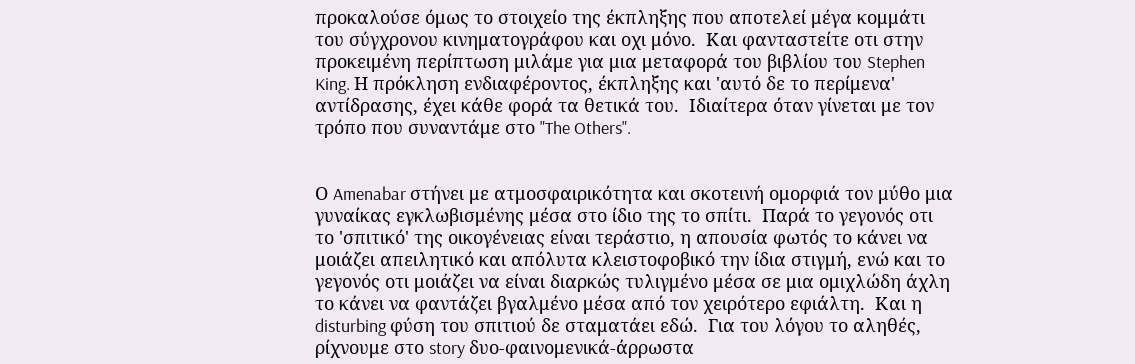προκαλούσε όμως το στοιχείο της έκπληξης που αποτελεί μέγα κομμάτι του σύγχρονου κινηματογράφου και οχι μόνο.  Και φανταστείτε οτι στην προκειμένη περίπτωση μιλάμε για μια μεταφορά του βιβλίου του Stephen King. Η πρόκληση ενδιαφέροντος, έκπληξης και 'αυτό δε το περίμενα' αντίδρασης, έχει κάθε φορά τα θετικά του.  Ιδιαίτερα όταν γίνεται με τον τρόπο που συναντάμε στο "The Others".


Ο Amenabar στήνει με ατμοσφαιρικότητα και σκοτεινή ομορφιά τον μύθο μια γυναίκας εγκλωβισμένης μέσα στο ίδιο της το σπίτι.  Παρά το γεγονός οτι το 'σπιτικό' της οικογένειας είναι τεράστιο, η απουσία φωτός το κάνει να μοιάζει απειλητικό και απόλυτα κλειστοφοβικό την ίδια στιγμή, ενώ και το γεγονός οτι μοιάζει να είναι διαρκώς τυλιγμένο μέσα σε μια ομιχλώδη άχλη το κάνει να φαντάζει βγαλμένο μέσα από τον χειρότερο εφιάλτη.  Και η disturbing φύση του σπιτιού δε σταματάει εδώ.  Για του λόγου το αληθές, ρίχνουμε στο story δυο-φαινομενικά-άρρωστα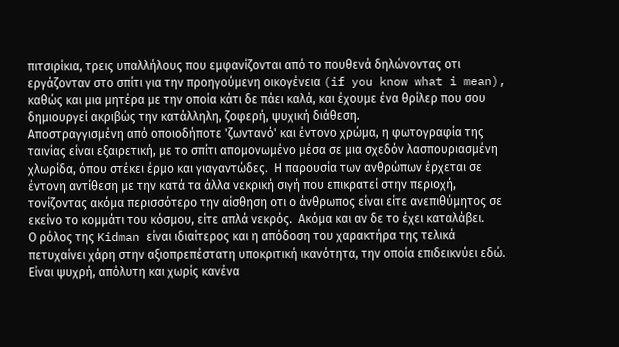πιτσιρίκια, τρεις υπαλλήλους που εμφανίζονται από το πουθενά δηλώνοντας οτι εργάζονταν στο σπίτι για την προηγούμενη οικογένεια (if you know what i mean), καθώς και μια μητέρα με την οποία κάτι δε πάει καλά, και έχουμε ένα θρίλερ που σου δημιουργεί ακριβώς την κατάλληλη, ζοφερή, ψυχική διάθεση.
Αποστραγγισμένη από οποιοδήποτε 'ζωντανό' και έντονο χρώμα, η φωτογραφία της ταινίας είναι εξαιρετική, με το σπίτι απομονωμένο μέσα σε μια σχεδόν λασπουριασμένη χλωρίδα, όπου στέκει έρμο και γιαγαντώδες.  Η παρουσία των ανθρώπων έρχεται σε έντονη αντίθεση με την κατά τα άλλα νεκρική σιγή που επικρατεί στην περιοχή, τονίζοντας ακόμα περισσότερο την αίσθηση οτι ο άνθρωπος είναι είτε ανεπιθύμητος σε εκείνο το κομμάτι του κόσμου, είτε απλά νεκρός.  Ακόμα και αν δε το έχει καταλάβει.
Ο ρόλος της Kidman είναι ιδιαίτερος και η απόδοση του χαρακτήρα της τελικά πετυχαίνει χάρη στην αξιοπρεπέστατη υποκριτική ικανότητα, την οποία επιδεικνύει εδώ.  Είναι ψυχρή, απόλυτη και χωρίς κανένα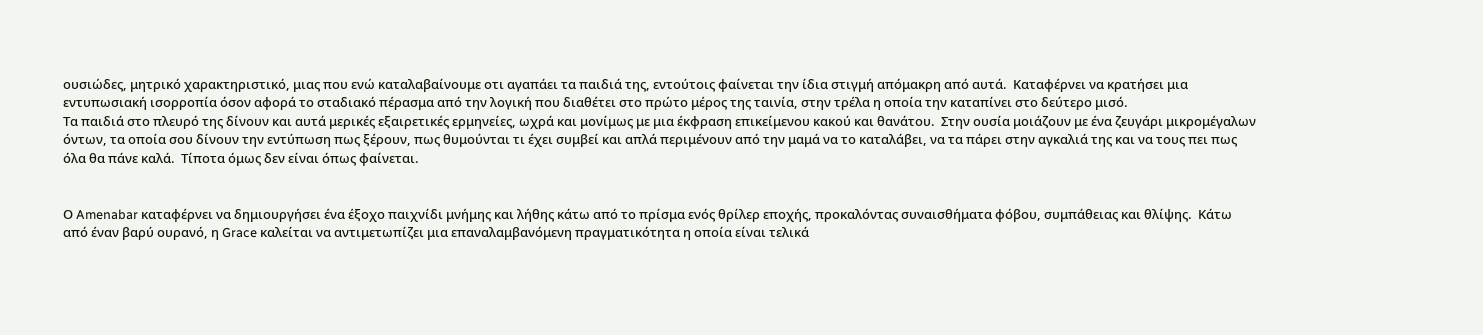ουσιώδες, μητρικό χαρακτηριστικό, μιας που ενώ καταλαβαίνουμε οτι αγαπάει τα παιδιά της, εντούτοις φαίνεται την ίδια στιγμή απόμακρη από αυτά.  Καταφέρνει να κρατήσει μια εντυπωσιακή ισορροπία όσον αφορά το σταδιακό πέρασμα από την λογική που διαθέτει στο πρώτο μέρος της ταινία, στην τρέλα η οποία την καταπίνει στο δεύτερο μισό.
Τα παιδιά στο πλευρό της δίνουν και αυτά μερικές εξαιρετικές ερμηνείες, ωχρά και μονίμως με μια έκφραση επικείμενου κακού και θανάτου.  Στην ουσία μοιάζουν με ένα ζευγάρι μικρομέγαλων όντων, τα οποία σου δίνουν την εντύπωση πως ξέρουν, πως θυμούνται τι έχει συμβεί και απλά περιμένουν από την μαμά να το καταλάβει, να τα πάρει στην αγκαλιά της και να τους πει πως όλα θα πάνε καλά.  Τίποτα όμως δεν είναι όπως φαίνεται.


Ο Amenabar καταφέρνει να δημιουργήσει ένα έξοχο παιχνίδι μνήμης και λήθης κάτω από το πρίσμα ενός θρίλερ εποχής, προκαλόντας συναισθήματα φόβου, συμπάθειας και θλίψης.  Κάτω από έναν βαρύ ουρανό, η Grace καλείται να αντιμετωπίζει μια επαναλαμβανόμενη πραγματικότητα η οποία είναι τελικά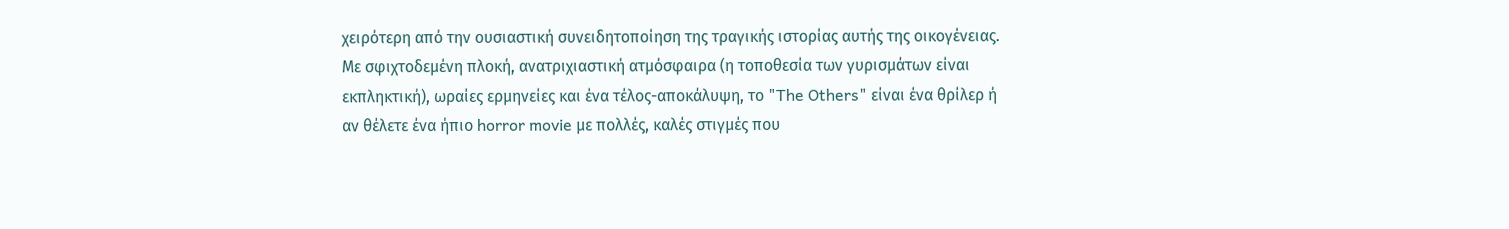χειρότερη από την ουσιαστική συνειδητοποίηση της τραγικής ιστορίας αυτής της οικογένειας.
Με σφιχτοδεμένη πλοκή, ανατριχιαστική ατμόσφαιρα (η τοποθεσία των γυρισμάτων είναι εκπληκτική), ωραίες ερμηνείες και ένα τέλος-αποκάλυψη, το "The Others" είναι ένα θρίλερ ή αν θέλετε ένα ήπιο horror movie με πολλές, καλές στιγμές που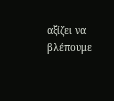αξίζει να βλέπουμε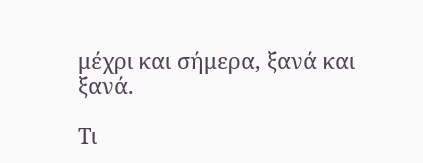μέχρι και σήμερα, ξανά και ξανά.

Τι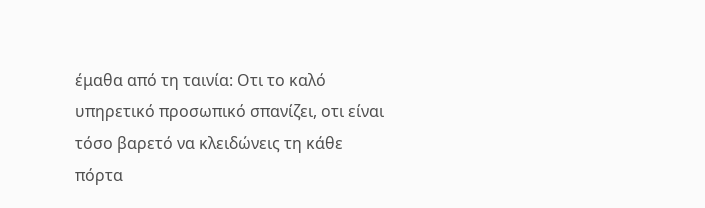έμαθα από τη ταινία: Οτι το καλό υπηρετικό προσωπικό σπανίζει, οτι είναι τόσο βαρετό να κλειδώνεις τη κάθε πόρτα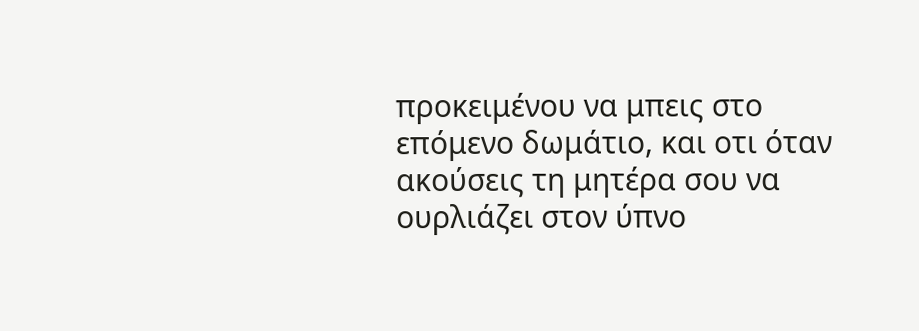προκειμένου να μπεις στο επόμενο δωμάτιο, και οτι όταν ακούσεις τη μητέρα σου να ουρλιάζει στον ύπνο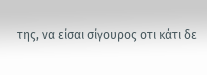της, να είσαι σίγουρος οτι κάτι δε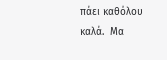πάει καθόλου καλά.  Μα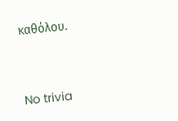καθόλου.



No trivia